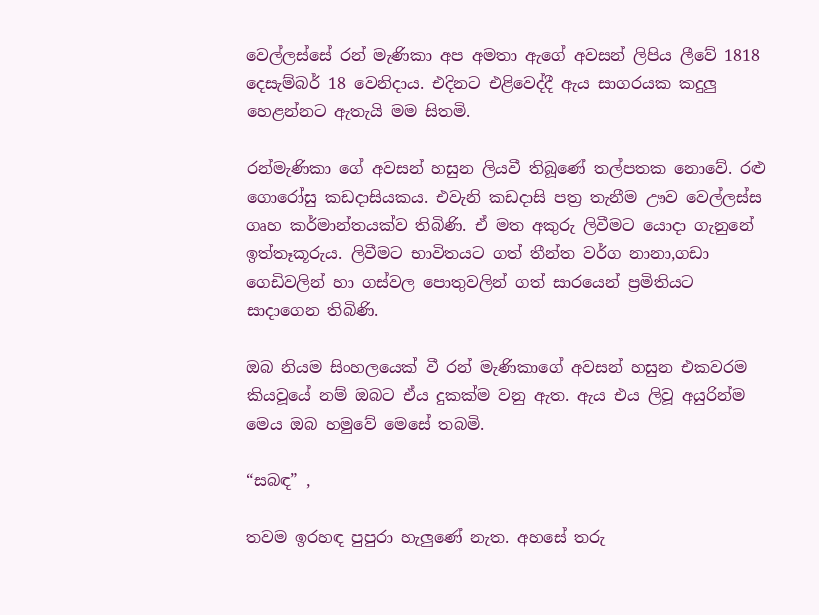වෙල්ලස්සේ රන් මැණිකා අප අමතා ඇගේ අවසන් ලිපිය ලීවේ 1818 දෙසැම්බර් 18 වෙනිදාය. එදිනට එළිවෙද්දී ඇය සාගරයක කදුලු හෙළන්නට ඇතැයි මම සිතමි.

රන්මැණිකා ගේ අවසන් හසුන ලියවී තිබූණේ තල්පතක නොවේ. රළු ගොරෝසු කඩදාසියකය. එවැනි කඩදාසි පත්‍ර තැනීම ඌව වෙල්ලස්ස ගෘහ කර්මාන්තයක්ව තිබිණි. ඒ මත අකුරු ලිවීමට යොදා ගැනුනේ ඉත්තෑකූරුය. ලිවීමට භාවිතයට ගත් තීන්ත වර්ග නානා,ගඩා ගෙඩිවලින් හා ගස්වල පොතුවලින් ගත් සාරයෙන් ප්‍රමිතියට සාදාගෙන තිබිණි.

ඔබ නියම සිංහලයෙක් වී රන් මැණිකාගේ අවසන් හසුන එකවරම කියවූයේ නම් ඔබට ඒය දුකක්ම වනු ඇත. ඇය එය ලිවූ අයුරින්ම මෙය ඔබ හමුවේ මෙසේ තබමි.

“සබඳ” ,

තවම ඉරහඳ පුපුරා හැලුණේ නැත. අහසේ තරු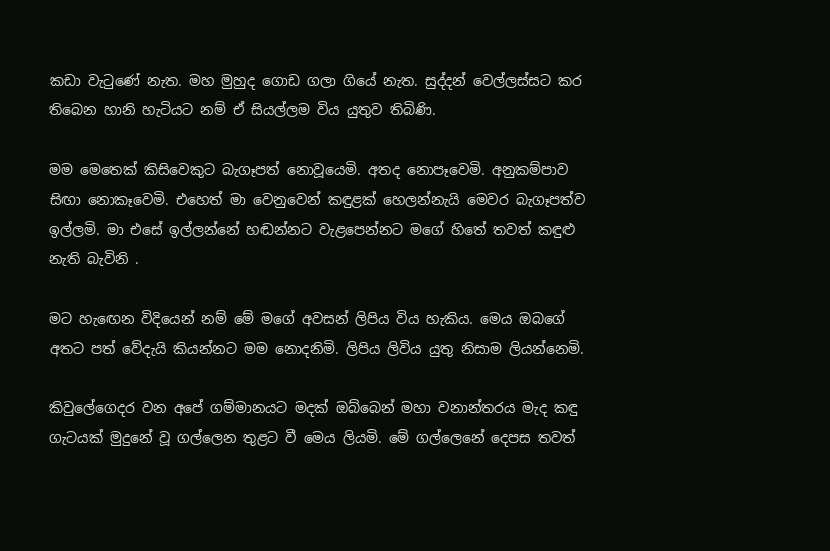කඩා වැටුණේ නැත. මහ මුහුද ගොඩ ගලා ගියේ නැත. සුද්දන් වෙල්ලස්සට කර තිබෙන හානි හැටියට නම් ඒ සියල්ලම විය යුතුව තිබිණි.

මම මෙතෙක් කිසිවෙකුට බැගෑපත් නොවූයෙමි. අතද නොපෑවෙමි. අනුකම්පාව සිඟා නොකෑවෙමි. එහෙත් මා වෙනුවෙන් කඳුළක් හෙලන්නැයි මෙවර බැගෑපත්ව ඉල්ලමි. මා එසේ ඉල්ලන්නේ හඬන්නට වැළපෙන්නට මගේ හිතේ තවත් කඳුළු නැති බැවිනි .

මට හැඟෙන විදියෙන් නම් මේ මගේ අවසන් ලිපිය විය හැකිය. මෙය ඔබගේ අතට පත් වේදැයි කියන්නට මම නොදනිමි. ලිපිය ලිවිය යුතු නිසාම ලියන්නෙමි.

කිවුලේගෙදර වන අපේ ගම්මානයට මදක් ඔබ්බෙන් මහා වනාන්තරය මැද කඳු ගැටයක් මුදුනේ වූ ගල්ලෙන තුළට වී මෙය ලියමි. මේ ගල්ලෙනේ දෙපස තවත්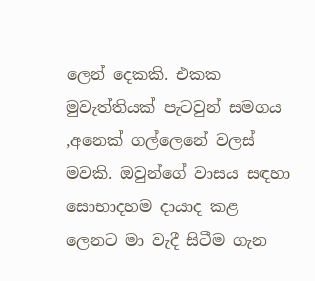ලෙන් දෙකකි. එකක මුවැත්තියක් පැටවුන් සමගය ,අනෙක් ගල්ලෙනේ වලස් මවකි. ඔවුන්ගේ වාසය සඳහා සොභාදහම දායාද කළ ලෙනට මා වැදී සිටීම ගැන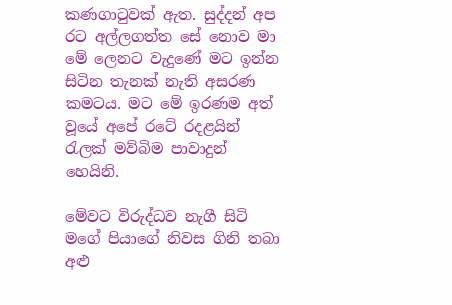කණගාටුවක් ඇත. සුද්දන් අප රට අල්ලගත්ත සේ නොව මා මේ ලෙනට වැදුණේ මට ඉන්න සිටින තැනක් නැති අසරණ කමටය. මට මේ ඉරණම අත් වූයේ අපේ රටේ රදළයින් රැලක් මව්බිම පාවාදුන් හෙයිනි.

මේවට විරුද්ධව නැගී සිටි මගේ පියාගේ නිවස ගිනි තබා අළු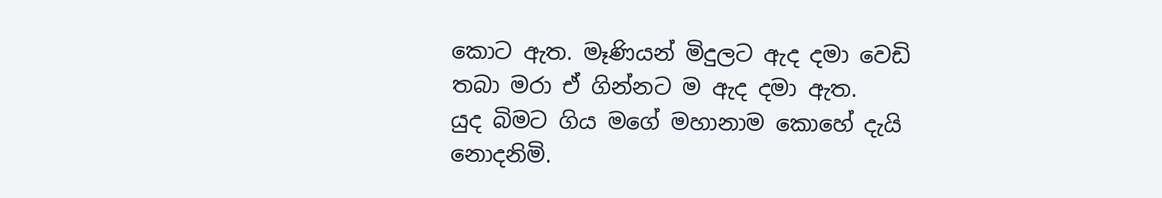කොට ඇත. මෑණියන් මිදුලට ඇද දමා වෙඩි තබා මරා ඒ ගින්නට ම ඇද දමා ඇත.
යුද බිමට ගිය මගේ මහානාම කොහේ දැයි නොදනිමි.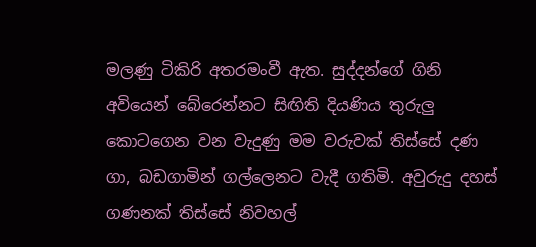මලණු ටිකිරි අතරමංවී ඇත. සුද්දන්ගේ ගිනි අවියෙන් බේරෙන්නට සිඟිති දියණිය තුරුලු කොටගෙන වන වැදුණු මම වරුවක් තිස්සේ දණ ගා, බඩගාමින් ගල්ලෙනට වැදී ගතිමි. අවුරුදු දහස් ගණනක් තිස්සේ නිවහල්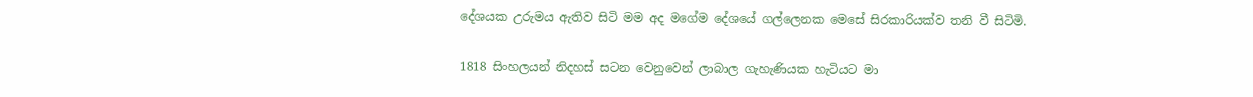දේශයක උරුමය ඇතිව සිටි මම අද මගේම දේශයේ ගල්ලෙනක මෙසේ සිරකාරියක්ව තනි වී සිටිමි.

1818 සිංහලයන් නිදහස් සටන වෙනුවෙන් ලාබාල ගැහැණියක හැටියට මා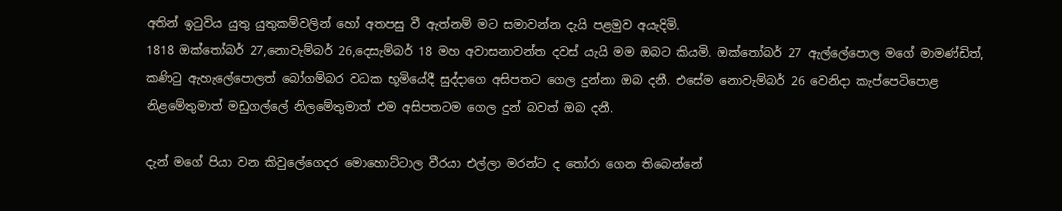අතින් ඉටුවිය යුතු යුතුකම්වලින් හෝ අතපසු වී ඇත්නම් මට සමාවන්න දැයි පළමුව අයැදිමි.
1818 ඔක්තෝබර් 27,නොවැම්බර් 26,දෙසැම්බර් 18 මහ අවාසනාවන්ත දවස් යැයි මම ඔබට කියමි. ඔක්තෝබර් 27 ඇල්ලේපොල මගේ මාමණ්ඩිත්, කණිටු ඇහැලේපොලත් බෝගම්බර වධක භූමියේදී සුද්දාගෙ අසිපතට ගෙල දුන්නා ඔබ දනී. එසේම නොවැම්බර් 26 වෙනිදා කැප්පෙටිපොළ නිළමේතුමාත් මඩුගල්ලේ නිලමේතුමාත් එම අසිපතටම ගෙල දුන් බවත් ඔබ දනී.

දැන් මගේ පියා වන කිවුලේගෙදර මොහොට්ටාල වීරයා එල්ලා මරන්ට ද තෝරා ගෙන තිබෙන්නේ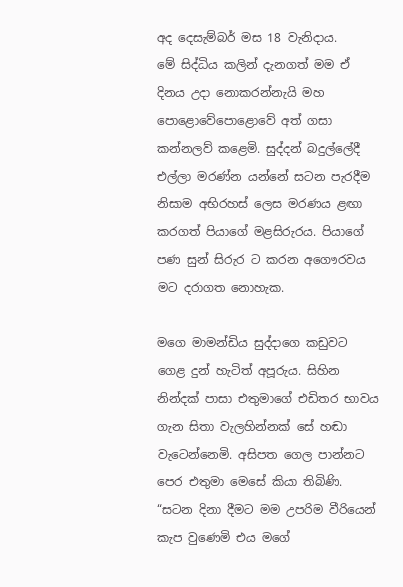අද දෙසැම්බර් මස 18 වැනිදාය.
මේ සිද්ධිය කලින් දැනගත් මම ඒ දිනය උදා නොකරන්නැයි මහ පොළොවේපොළොවේ අත් ගසා කන්නලව් කළෙමි. සුද්දන් බදුල්ලේදී එල්ලා මරණ්න යන්නේ සටන පැරදීම නිසාම අභිරහස් ලෙස මරණය ළඟා කරගත් පියාගේ මළසිරුරය. පියාගේ පණ සුන් සිරුර ට කරන අගෞරවය මට දරාගත නොහැක.

මගෙ මාමන්ඩිය සුද්දාගෙ කඩුවට ගෙළ දුන් හැටිත් අපූරුය. සිහින නින්දක් පාසා එතුමාගේ එඩිතර භාවය ගැන සිතා වැලහින්නක් සේ හඬා වැටෙන්නෙමි. අසිපත ගෙල පාන්නට පෙර එතුමා මෙසේ කියා තිබිණි.
“සටන දිනා දීමට මම උපරිම වීරියෙන් කැප වුණෙමි එය මගේ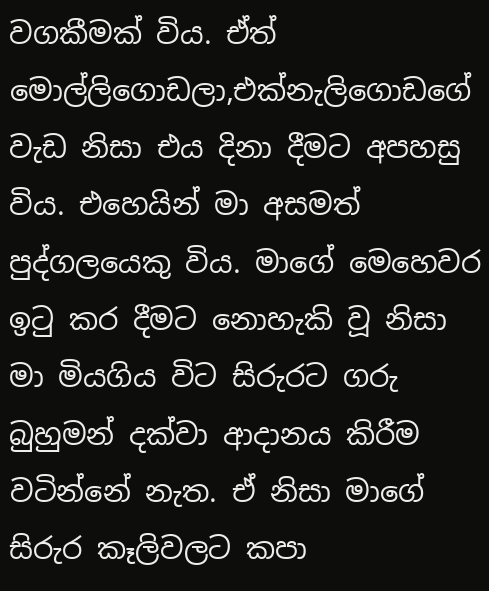වගකීමක් විය. ඒත් මොල්ලිගොඩලා,එක්නැලිගොඩගේ වැඩ නිසා එය දිනා දීමට අපහසු විය. එහෙයින් මා අසමත් පුද්ගලයෙකු විය. මාගේ මෙහෙවර ඉටු කර දීමට නොහැකි වූ නිසා මා මියගිය විට සිරුරට ගරු බුහුමන් දක්වා ආදානය කිරීම වටින්නේ නැත. ඒ නිසා මාගේ සිරුර කෑලිවලට කපා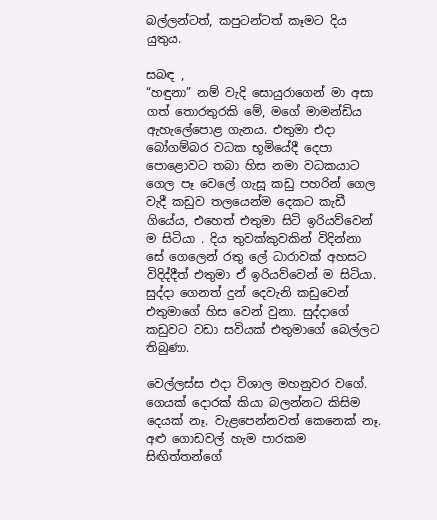බල්ලන්ටත්, කපුටන්ටත් කෑමට දිය යුතුය.

සබඳ ,
“හඳුනා” නම් වැදි සොයුරාගෙන් මා අසා ගත් තොරතුරකි මේ, මගේ මාමන්ඩිය ඇහැලේපොළ ගැනය. එතුමා එදා බෝගම්බර වධක භූමියේදී දෙපා පොළොවට තබා හිස නමා වධකයාට ගෙල පෑ වෙලේ ගැසූ කඩු පහරින් ගෙල වැදී කඩුව තලයෙන්ම දෙකට කැඩී ගියේය, එහෙත් එතුමා සිටි ඉරියව්වෙන් ම සිටියා . දිය තුවක්කුවකින් විදින්නා සේ ගෙලෙන් රතු ලේ ධාරාවක් අහසට විදිද්දීත් එතුමා ඒ ඉරියව්වෙන් ම සිටියා. සුද්දා ගෙනත් දුන් දෙවැනි කඩුවෙන් එතුමාගේ හිස වෙන් වුනා. සුද්දාගේ කඩුවට වඩා සවියක් එතුමාගේ බෙල්ලට තිබුණා.

වෙල්ලස්ස එදා විශාල මහනුවර වගේ. ගෙයක් දොරක් කියා බලන්නට කිසිම දෙයක් නෑ. වැළපෙන්නවත් කෙනෙක් නෑ. අළු ගොඩවල් හැම පාරකම සිඟිත්තන්ගේ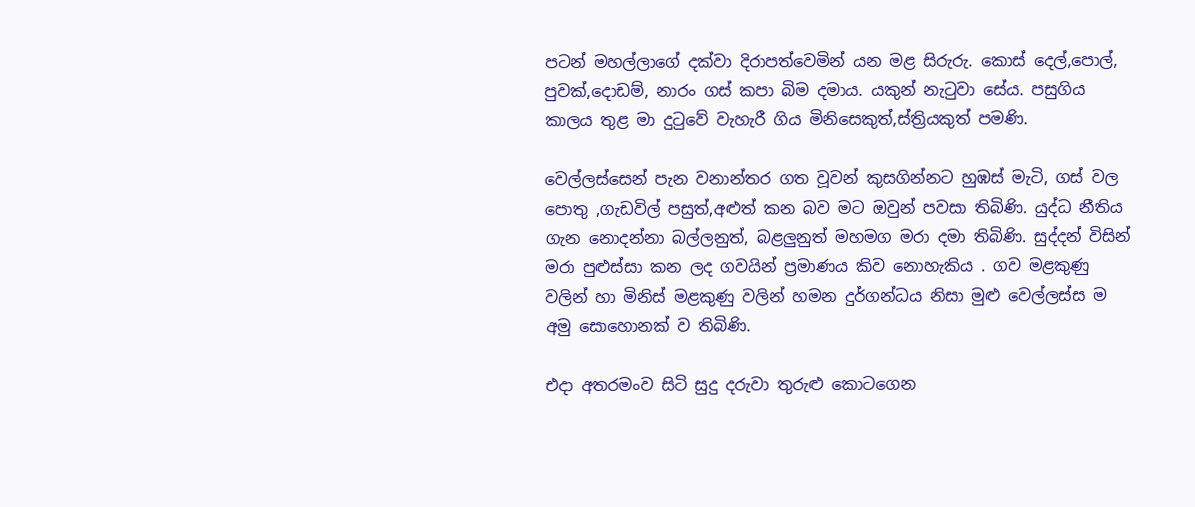පටන් මහල්ලාගේ දක්වා දිරාපත්වෙමින් යන මළ සිරුරු. කොස් දෙල්,පොල්, පුවක්,දොඩම්, නාරං ගස් කපා බිම දමාය. යකුන් නැටුවා සේය. පසුගිය කාලය තුළ මා දුටුවේ වැහැරී ගිය මිනිසෙකුත්,ස්ත්‍රියකුත් පමණි.

වෙල්ලස්සෙන් පැන වනාන්තර ගත වූවන් කුසගින්නට හුඹස් මැටි, ගස් වල පොතු ,ගැඩවිල් පසුත්,අළුත් කන බව මට ඔවුන් පවසා තිබිණි. යුද්ධ නීතිය ගැන නොදන්නා බල්ලනුත්, බළලුනුත් මහමග මරා දමා තිබිණි. සුද්දන් විසින් මරා පුළුස්සා කන ලද ගවයින් ප්‍රමාණය කිව නොහැකිය . ගව මළකුණු වලින් හා මිනිස් මළකුණු වලින් හමන දුර්ගන්ධය නිසා මුළු වෙල්ලස්ස ම අමු සොහොනක් ව තිබිණි.

එදා අතරමංව සිටි සුදු දරුවා තුරුළු කොටගෙන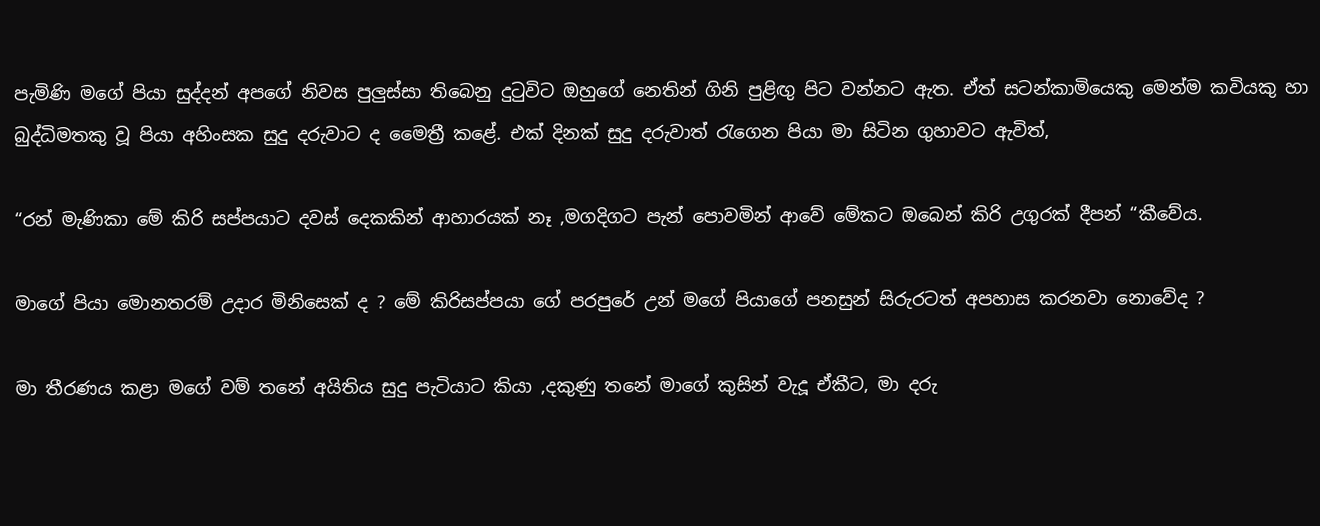පැමිණි මගේ පියා සුද්දන් අපගේ නිවස පුලුස්සා තිබෙනු දුටුවිට ඔහුගේ නෙතින් ගිනි පුළිඟු පිට වන්නට ඇත. ඒත් සටන්කාමියෙකු මෙන්ම කවියකු හා බුද්ධිමතකු වූ පියා අහිංසක සුදු දරුවාට ද මෛත්‍රී කළේ. එක් දිනක් සුදු දරුවාත් රැගෙන පියා මා සිටින ගුහාවට ඇවිත්,

“රන් මැණිකා මේ කිරි සප්පයාට දවස් දෙකකින් ආහාරයක් නෑ ,මගදිගට පැන් පොවමින් ආවේ මේකට ඔබෙන් කිරි උගුරක් දීපන් “කීවේය.

මාගේ පියා මොනතරම් උදාර මිනිසෙක් ද ? මේ කිරිසප්පයා ගේ පරපුරේ උන් මගේ පියාගේ පනසුන් සිරුරටත් අපහාස කරනවා නොවේද ?

මා තීරණය කළා මගේ වම් තනේ අයිතිය සුදු පැටියාට කියා ,දකුණු තනේ මාගේ කුසින් වැදූ ඒකීට, මා දරු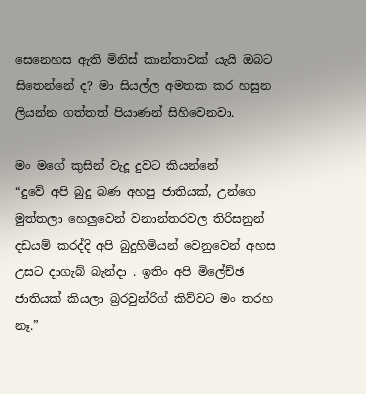සෙනෙහස ඇති මිනිස් කාන්තාවක් යැයි ඔබට සිතෙන්නේ ද? මා සියල්ල අමතක කර හසුන ලියන්න ගත්තත් පියාණන් සිහිවෙනවා.

මං මගේ කුසින් වැදූ දුවට කියන්නේ
“දුවේ අපි බුදු බණ අහපු ජාතියක්, උන්ගෙ මුත්තලා හෙලුවෙන් වනාන්තරවල තිරිසනුන් දඩයම් කරද්දි අපි බුදුහිමියන් වෙනුවෙන් අහස උසට දාගැබ් බැන්දා . ඉතිං අපි මිලේච්ඡ ජාතියක් කියලා බ්‍රරවුන්රිග් කිව්වට මං තරහ නෑ.”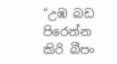“උඹ බඩ පිරෙන්න කිරි බීපං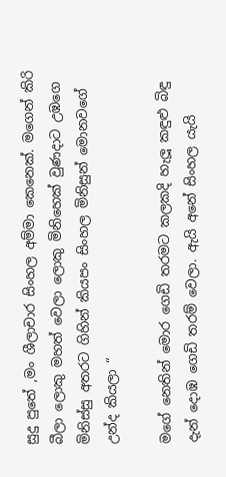සුදු පුතේ ,මං ශීලාචාර සිංහල අම්මා කෙනෙක්. මගෙන් කිරි බීලා ලොකු මහත් වෙලා ලොකු මිනිහෙක් වුණදාට උඹගෙ මිනිස්සු අතරට ගිහින් කියපං සිංහල මිනිසුන් මොනවගේ උන්ද කියලා “

මගේ නෙතින් මොර ගෙඩි තරමට කලකදි හැලූ කඳුළු බිඳු දැන් දොඹ ගෙඩි තරම් වෙලා. ඇයි අනේ සිංහල යැයි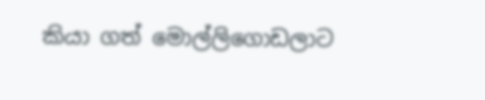කියා ගත් මොල්ලිගොඩලාට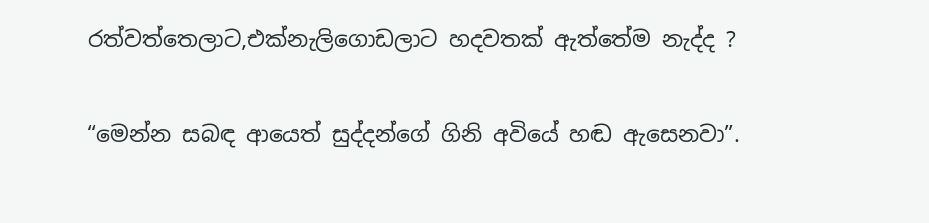රත්වත්තෙලාට,එක්නැලිගොඩලාට හදවතක් ඇත්තේම නැද්ද ?

“මෙන්න සබඳ ආයෙත් සුද්දන්ගේ ගිනි අවියේ හඬ ඇසෙනවා”.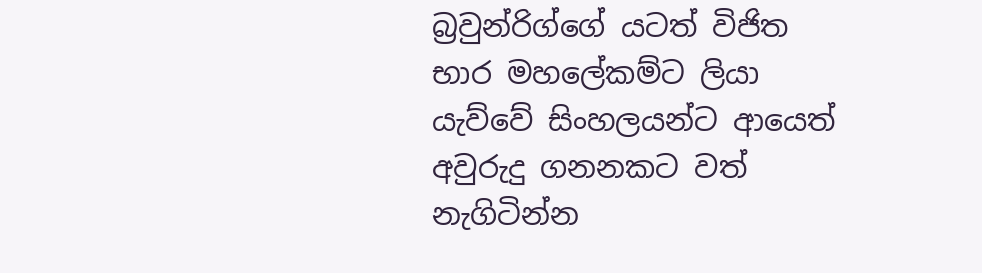බ්‍රවුන්රිග්ගේ යටත් විජිත භාර මහලේකම්ට ලියා යැව්වේ සිංහලයන්ට ආයෙත් අවුරුදු ගනනකට වත් නැගිටින්න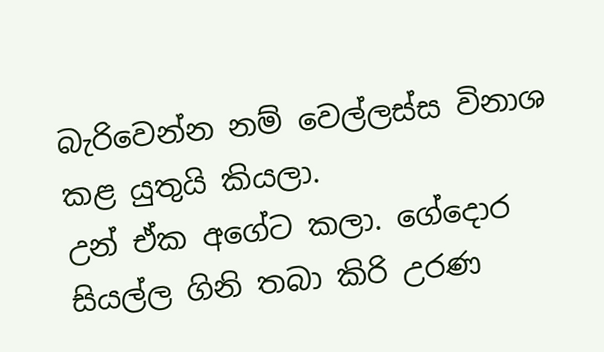බැරිවෙන්න නම් වෙල්ලස්ස විනාශ කළ යුතුයි කියලා.
උන් ඒක අගේට කලා. ගේදොර සියල්ල ගිනි තබා කිරි උරණ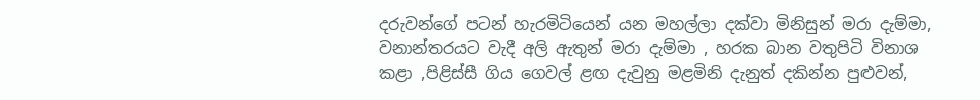දරුවන්ගේ පටන් හැරමිටියෙන් යන මහල්ලා දක්වා මිනිසුන් මරා දැම්මා, වනාන්තරයට වැදී අලි ඇතුන් මරා දැම්මා , හරක බාන වතුපිටි විනාශ කළා ,පිළිස්සී ගිය ගෙවල් ළඟ දැවුනු මළමිනි දැනුත් දකින්න පුළුවන්,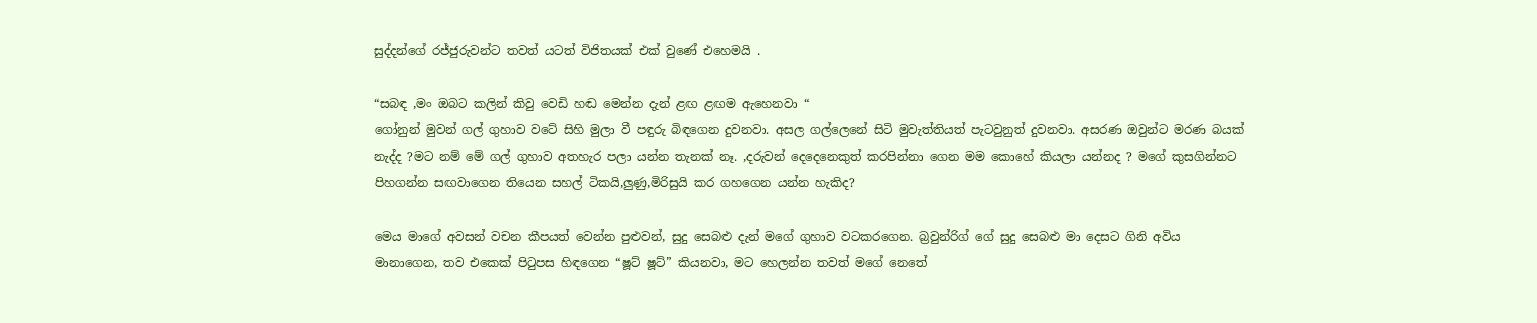සුද්දන්ගේ රජ්ජුරුවන්ට තවත් යටත් විජිතයක් එක් වුණේ එහෙමයි .

“සබඳ ,මං ඔබට කලින් කිවු වෙඩි හඬ මෙන්න දැන් ළඟ ළඟම ඇහෙනවා “
ගෝනුන් මුවන් ගල් ගුහාව වටේ සිහි මුලා වී පඳුරු බිඳගෙන දුවනවා. අසල ගල්ලෙනේ සිටි මුවැත්තියත් පැටවුනුත් දුවනවා. අසරණ ඔවුන්ට මරණ බයක් නැද්ද ?මට නම් මේ ගල් ගුහාව අතහැර පලා යන්න තැනක් නෑ. ,දරුවන් දෙදෙනෙකුත් කරපින්නා ගෙන මම කොහේ කියලා යන්නද ? මගේ කුසගින්නට පිහගන්න සඟවාගෙන තියෙන සහල් ටිකයි,ලුණු,මිරිසුයි කර ගහගෙන යන්න හැකිද?

මෙය මාගේ අවසන් වචන කීපයත් වෙන්න පුළුවන්, සුදු සෙබළු දැන් මගේ ගුහාව වටකරගෙන. බ්‍රවුන්රිග් ගේ සුදු සෙබළු මා දෙසට ගිනි අවිය මානාගෙන, තව එකෙක් පිටුපස හිඳගෙන “ෂූට් ෂූට්” කියනවා, මට හෙලන්න තවත් මගේ නෙතේ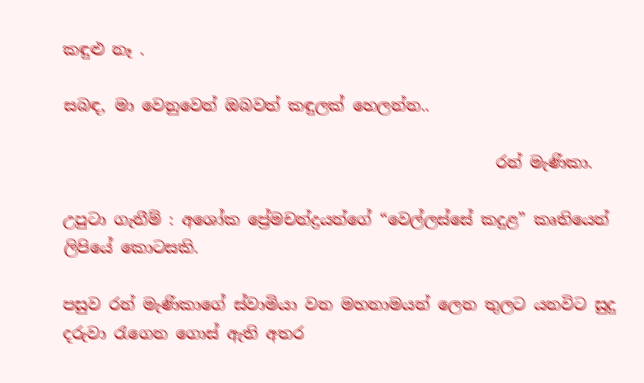කඳුළු නෑ .

සබඳ, මා වෙනුවෙන් ඔබවත් කඳුලක් හෙලන්න..

                                                      රන් මැණිකා.

උපුටා ගැනීම් : අශෝක ප්‍රේමචන්ද්‍රයන්ගේ “වෙල්ලස්සේ කදුළ” කෘතියෙන් ලිපියේ කොටසකි.

පසුව රන් මැණිකාගේ ස්වාමියා වන මහනාමයන් ලෙන තුලට යනවිට සුදු දරුවා රැගෙන ගොස් ඇති අතර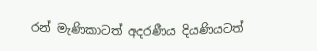රන් මැණිකාටත් අදරණීය දියණියටත්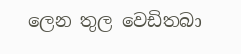ලෙන තුල වෙඩිතබා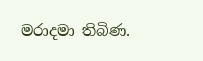මරාදමා තිබිණ.